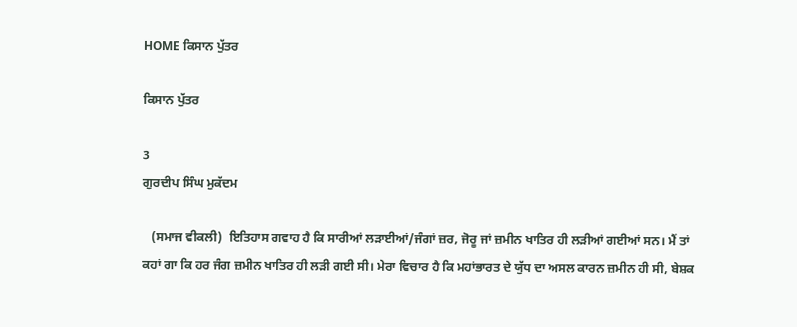HOME ਕਿਸਾਨ ਪੁੱਤਰ

ਕਿਸਾਨ ਪੁੱਤਰ

3
ਗੁਰਦੀਪ ਸਿੰਘ ਮੁਕੱਦਮ

   (ਸਮਾਜ ਵੀਕਲੀ)  ਇਤਿਹਾਸ ਗਵਾਹ ਹੈ ਕਿ ਸਾਰੀਆਂ ਲੜਾਈਆਂ/ਜੰਗਾਂ ਜ਼ਰ, ਜੋਰੂ ਜਾਂ ਜ਼ਮੀਨ ਖਾਤਿਰ ਹੀ ਲੜੀਆਂ ਗਈਆਂ ਸਨ। ਮੈਂ ਤਾਂ ਕਹਾਂ ਗਾ ਕਿ ਹਰ ਜੰਗ ਜ਼ਮੀਨ ਖਾਤਿਰ ਹੀ ਲੜੀ ਗਈ ਸੀ। ਮੇਰਾ ਵਿਚਾਰ ਹੈ ਕਿ ਮਹਾਂਭਾਰਤ ਦੇ ਯੁੱਧ ਦਾ ਅਸਲ ਕਾਰਨ ਜ਼ਮੀਨ ਹੀ ਸੀ, ਬੇਸ਼ਕ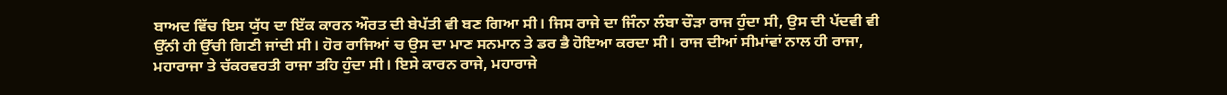ਬਾਅਦ ਵਿੱਚ ਇਸ ਯੁੱਧ ਦਾ ਇੱਕ ਕਾਰਨ ਔਰਤ ਦੀ ਬੇਪੱਤੀ ਵੀ ਬਣ ਗਿਆ ਸੀ। ਜਿਸ ਰਾਜੇ ਦਾ ਜਿੰਨਾ ਲੰਬਾ ਚੌੜਾ ਰਾਜ ਹੁੰਦਾ ਸੀ, ਉਸ ਦੀ ਪੱਦਵੀ ਵੀ ਉੱਨੀ ਹੀ ਉੱਚੀ ਗਿਣੀ ਜਾਂਦੀ ਸੀ। ਹੋਰ ਰਾਜਿਆਂ ਚ ਉਸ ਦਾ ਮਾਣ ਸਨਮਾਨ ਤੇ ਡਰ ਭੈ ਹੋਇਆ ਕਰਦਾ ਸੀ। ਰਾਜ ਦੀਆਂ ਸੀਮਾਂਵਾਂ ਨਾਲ ਹੀ ਰਾਜਾ, ਮਹਾਰਾਜਾ ਤੇ ਚੱਕਰਵਰਤੀ ਰਾਜਾ ਤਹਿ ਹੁੰਦਾ ਸੀ। ਇਸੇ ਕਾਰਨ ਰਾਜੇ, ਮਹਾਰਾਜੇ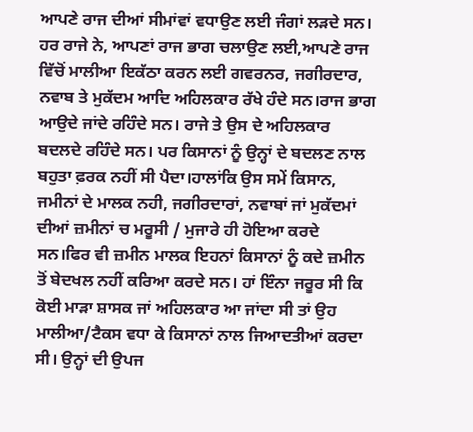ਆਪਣੇ ਰਾਜ ਦੀਆਂ ਸੀਮਾਂਵਾਂ ਵਧਾਉਣ ਲਈ ਜੰਗਾਂ ਲੜਦੇ ਸਨ। ਹਰ ਰਾਜੇ ਨੇ, ਆਪਣਾਂ ਰਾਜ ਭਾਗ ਚਲਾਉਣ ਲਈ,ਆਪਣੇ ਰਾਜ ਵਿੱਚੋਂ ਮਾਲੀਆ ਇਕੱਠਾ ਕਰਨ ਲਈ ਗਵਰਨਰ, ਜਗੀਰਦਾਰ, ਨਵਾਬ ਤੇ ਮੁਕੱਦਮ ਆਦਿ ਅਹਿਲਕਾਰ ਰੱਖੇ ਹੰਦੇ ਸਨ।ਰਾਜ ਭਾਗ ਆਉਦੇ ਜਾਂਦੇ ਰਹਿੰਦੇ ਸਨ। ਰਾਜੇ ਤੇ ਉਸ ਦੇ ਅਹਿਲਕਾਰ ਬਦਲਦੇ ਰਹਿੰਦੇ ਸਨ। ਪਰ ਕਿਸਾਨਾਂ ਨੂੰ ਉਨ੍ਹਾਂ ਦੇ ਬਦਲਣ ਨਾਲ ਬਹੁਤਾ ਫ਼ਰਕ ਨਹੀਂ ਸੀ ਪੈਦਾ।ਹਾਲਾਂਕਿ ਉਸ ਸਮੇਂ ਕਿਸਾਨ, ਜਮੀਨਾਂ ਦੇ ਮਾਲਕ ਨਹੀ, ਜਗੀਰਦਾਰਾਂ, ਨਵਾਬਾਂ ਜਾਂ ਮੁਕੱਦਮਾਂ ਦੀਆਂ ਜ਼ਮੀਨਾਂ ਚ ਮਰੂਸੀ / ਮੁਜਾਰੇ ਹੀ ਹੋਇਆ ਕਰਦੇ ਸਨ।ਫਿਰ ਵੀ ਜ਼ਮੀਨ ਮਾਲਕ ਇਹਨਾਂ ਕਿਸਾਨਾਂ ਨੂੰ ਕਦੇ ਜ਼ਮੀਨ ਤੋਂ ਬੇਦਖਲ ਨਹੀਂ ਕਰਿਆ ਕਰਦੇ ਸਨ। ਹਾਂ ਇੰਨਾ ਜਰੂਰ ਸੀ ਕਿ ਕੋਈ ਮਾੜਾ ਸ਼ਾਸਕ ਜਾਂ ਅਹਿਲਕਾਰ ਆ ਜਾਂਦਾ ਸੀ ਤਾਂ ਉਹ ਮਾਲੀਆ/ਟੈਕਸ ਵਧਾ ਕੇ ਕਿਸਾਨਾਂ ਨਾਲ ਜਿਆਦਤੀਆਂ ਕਰਦਾ ਸੀ। ਉਨ੍ਹਾਂ ਦੀ ਉਪਜ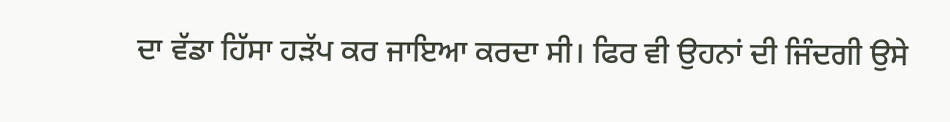ਦਾ ਵੱਡਾ ਹਿੱਸਾ ਹੜੱਪ ਕਰ ਜਾਇਆ ਕਰਦਾ ਸੀ। ਫਿਰ ਵੀ ਉਹਨਾਂ ਦੀ ਜਿੰਦਗੀ ਉਸੇ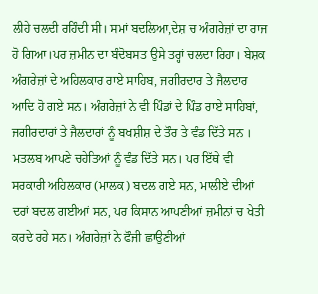ਲੀਹੇ ਚਲਦੀ ਰਹਿੰਦੀ ਸੀ। ਸਮਾਂ ਬਦਲਿਆ,ਦੇਸ਼ ਚ ਅੰਗਰੇਜ਼ਾਂ ਦਾ ਰਾਜ ਹੋ ਗਿਆ।ਪਰ ਜ਼ਮੀਨ ਦਾ ਬੰਦੋਬਸਤ ਉਸੇ ਤਰ੍ਹਾਂ ਚਲਦਾ ਰਿਹਾ। ਬੇਸ਼ਕ ਅੰਗਰੇਜ਼ਾਂ ਦੇ ਅਹਿਲਕਾਰ ਰਾਏ ਸਾਹਿਬ, ਜਗੀਰਦਾਰ ਤੇ ਜੈਲਦਾਰ ਆਦਿ ਹੋ ਗਏ ਸਨ। ਅੰਗਰੇਜ਼ਾਂ ਨੇ ਵੀ ਪਿੰਡਾਂ ਦੇ ਪਿੰਡ ਰਾਏ ਸਾਹਿਬਾਂ, ਜਗੀਰਦਾਰਾਂ ਤੇ ਜੈਲਦਾਰਾਂ ਨੂੰ ਬਖਸ਼ੀਸ਼ ਦੇ ਤੌਰ ਤੇ ਵੰਡ ਦਿੱਤੇ ਸਨ । ਮਤਲਬ ਆਪਣੇ ਚਹੇਤਿਆਂ ਨੂੰ ਵੰਡ ਦਿੱਤੇ ਸਨ। ਪਰ ਇੱਥੇ ਵੀ ਸਰਕਾਰੀ ਅਹਿਲਕਾਰ (ਮਾਲਕ) ਬਦਲ ਗਏ ਸਨ, ਮਾਲੀਏ ਦੀਆਂ ਦਰਾਂ ਬਦਲ ਗਈਆਂ ਸਨ, ਪਰ ਕਿਸਾਨ ਆਪਣੀਆਂ ਜ਼ਮੀਨਾਂ ਚ ਖੇਤੀ ਕਰਦੇ ਰਹੇ ਸਨ। ਅੰਗਰੇਜ਼ਾਂ ਨੇ ਫੌਜੀ ਛਾਉਣੀਆਂ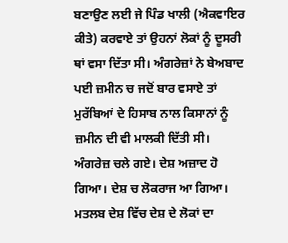ਬਣਾਉਣ ਲਈ ਜੇ ਪਿੰਡ ਖਾਲੀ (ਐਕਵਾਇਰ ਕੀਤੇ) ਕਰਵਾਏ ਤਾਂ ਉਹਨਾਂ ਲੋਕਾਂ ਨੂੰ ਦੂਸਰੀ ਥਾਂ ਵਸਾ ਦਿੱਤਾ ਸੀ। ਅੰਗਰੇਜ਼ਾਂ ਨੇ ਬੇਅਬਾਦ ਪਈ ਜ਼ਮੀਨ ਚ ਜਦੋਂ ਬਾਰ ਵਸਾਏ ਤਾਂ ਮੁਰੱਬਿਆਂ ਦੇ ਹਿਸਾਬ ਨਾਲ ਕਿਸਾਨਾਂ ਨੂੰ ਜ਼ਮੀਨ ਦੀ ਵੀ ਮਾਲਕੀ ਦਿੱਤੀ ਸੀ। ਅੰਗਰੇਜ਼ ਚਲੇ ਗਏ। ਦੇਸ਼ ਅਜ਼ਾਦ ਹੋ ਗਿਆ। ਦੇਸ਼ ਚ ਲੋਕਰਾਜ ਆ ਗਿਆ। ਮਤਲਬ ਦੇਸ਼ ਵਿੱਚ ਦੇਸ਼ ਦੇ ਲੋਕਾਂ ਦਾ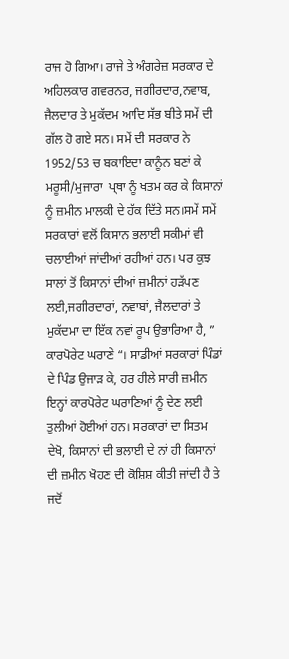ਰਾਜ ਹੋ ਗਿਆ। ਰਾਜੇ ਤੇ ਅੰਗਰੇਜ਼ ਸਰਕਾਰ ਦੇ ਅਹਿਲਕਾਰ ਗਵਰਨਰ, ਜਗੀਰਦਾਰ,ਨਵਾਬ, ਜੈਲਦਾਰ ਤੇ ਮੁਕੱਦਮ ਆਦਿ ਸੱਭ ਬੀਤੇ ਸਮੇਂ ਦੀ ਗੱਲ ਹੋ ਗਏ ਸਨ। ਸਮੇਂ ਦੀ ਸਰਕਾਰ ਨੇ 1952/53 ਚ ਬਕਾਇਦਾ ਕਾਨੂੰਨ ਬਣਾਂ ਕੇ ਮਰੂਸੀ/ਮੁਜਾਰਾ  ਪ੍ਥਾ ਨੂੰ ਖਤਮ ਕਰ ਕੇ ਕਿਸਾਨਾਂ ਨੂੰ ਜ਼ਮੀਨ ਮਾਲਕੀ ਦੇ ਹੱਕ ਦਿੱਤੇ ਸਨ।ਸਮੇਂ ਸਮੇਂ ਸਰਕਾਰਾਂ ਵਲੋਂ ਕਿਸਾਨ ਭਲਾਈ ਸਕੀਮਾਂ ਵੀ ਚਲਾਈਆਂ ਜਾਂਦੀਆਂ ਰਹੀਆਂ ਹਨ। ਪਰ ਕੁਝ ਸਾਲਾਂ ਤੋਂ ਕਿਸਾਨਾਂ ਦੀਆਂ ਜ਼ਮੀਨਾਂ ਹੜੱਪਣ ਲਈ,ਜਗੀਰਦਾਰਾਂ, ਨਵਾਬਾਂ, ਜੈਲਦਾਰਾਂ ਤੇ ਮੁਕੱਦਮਾ ਦਾ ਇੱਕ ਨਵਾਂ ਰੂਪ ਉਭਾਰਿਆ ਹੈ, ” ਕਾਰਪੋਰੇਟ ਘਰਾਣੇ “। ਸਾਡੀਆਂ ਸਰਕਾਰਾਂ ਪਿੰਡਾਂ ਦੇ ਪਿੰਡ ਉਜਾੜ ਕੇ, ਹਰ ਹੀਲੇ ਸਾਰੀ ਜ਼ਮੀਨ ਇਨ੍ਹਾਂ ਕਾਰਪੋਰੇਟ ਘਰਾਣਿਆਂ ਨੂੰ ਦੇਣ ਲਈ ਤੁਲੀਆਂ ਹੋਈਆਂ ਹਨ। ਸਰਕਾਰਾਂ ਦਾ ਸਿਤਮ ਦੇਖੋ, ਕਿਸਾਨਾਂ ਦੀ ਭਲਾਈ ਦੇ ਨਾਂ ਹੀ ਕਿਸਾਨਾਂ ਦੀ ਜ਼ਮੀਨ ਖੋਹਣ ਦੀ ਕੋਸ਼ਿਸ਼ ਕੀਤੀ ਜਾਂਦੀ ਹੈ ਤੇ ਜਦੋਂ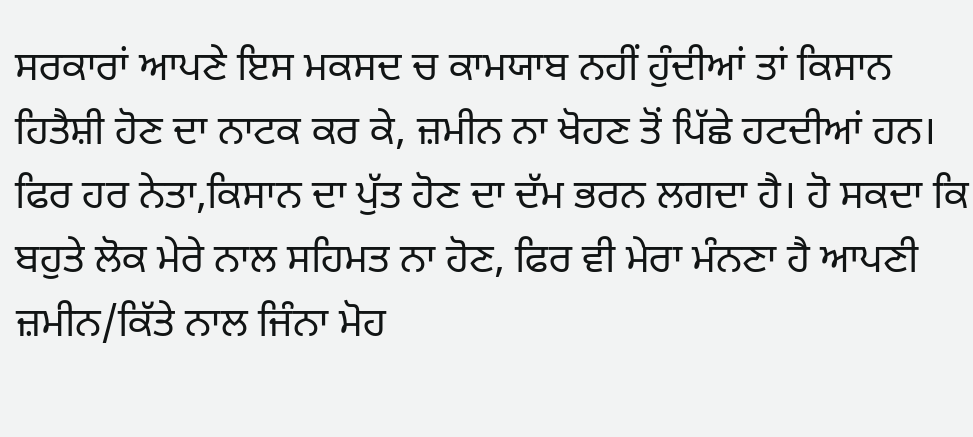ਸਰਕਾਰਾਂ ਆਪਣੇ ਇਸ ਮਕਸਦ ਚ ਕਾਮਯਾਬ ਨਹੀਂ ਹੁੰਦੀਆਂ ਤਾਂ ਕਿਸਾਨ ਹਿਤੈਸ਼ੀ ਹੋਣ ਦਾ ਨਾਟਕ ਕਰ ਕੇ, ਜ਼ਮੀਨ ਨਾ ਖੋਹਣ ਤੋਂ ਪਿੱਛੇ ਹਟਦੀਆਂ ਹਨ। ਫਿਰ ਹਰ ਨੇਤਾ,ਕਿਸਾਨ ਦਾ ਪੁੱਤ ਹੋਣ ਦਾ ਦੱਮ ਭਰਨ ਲਗਦਾ ਹੈ। ਹੋ ਸਕਦਾ ਕਿ ਬਹੁਤੇ ਲੋਕ ਮੇਰੇ ਨਾਲ ਸਹਿਮਤ ਨਾ ਹੋਣ, ਫਿਰ ਵੀ ਮੇਰਾ ਮੰਨਣਾ ਹੈ ਆਪਣੀ ਜ਼ਮੀਨ/ਕਿੱਤੇ ਨਾਲ ਜਿੰਨਾ ਮੋਹ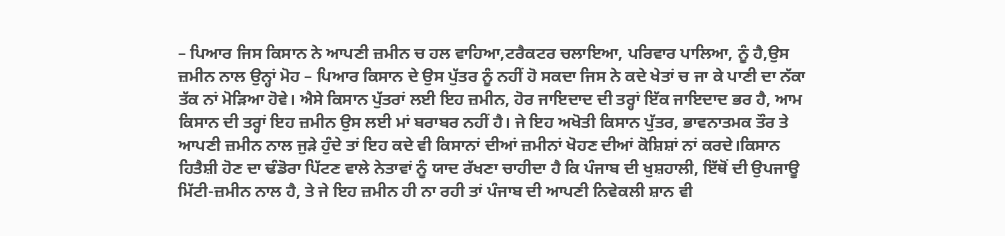– ਪਿਆਰ ਜਿਸ ਕਿਸਾਨ ਨੇ ਆਪਣੀ ਜ਼ਮੀਨ ਚ ਹਲ ਵਾਹਿਆ,ਟਰੈਕਟਰ ਚਲਾਇਆ, ਪਰਿਵਾਰ ਪਾਲਿਆ, ਨੂੰ ਹੈ,ਉਸ ਜ਼ਮੀਨ ਨਾਲ ਉਨ੍ਹਾਂ ਮੋਹ – ਪਿਆਰ ਕਿਸਾਨ ਦੇ ਉਸ ਪੁੱਤਰ ਨੂੰ ਨਹੀਂ ਹੋ ਸਕਦਾ ਜਿਸ ਨੇ ਕਦੇ ਖੇਤਾਂ ਚ ਜਾ ਕੇ ਪਾਣੀ ਦਾ ਨੱਕਾ ਤੱਕ ਨਾਂ ਮੋੜਿਆ ਹੋਵੇ। ਐਸੇ ਕਿਸਾਨ ਪੁੱਤਰਾਂ ਲਈ ਇਹ ਜ਼ਮੀਨ, ਹੋਰ ਜਾਇਦਾਦ ਦੀ ਤਰ੍ਹਾਂ ਇੱਕ ਜਾਇਦਾਦ ਭਰ ਹੈ, ਆਮ ਕਿਸਾਨ ਦੀ ਤਰ੍ਹਾਂ ਇਹ ਜ਼ਮੀਨ ਉਸ ਲਈ ਮਾਂ ਬਰਾਬਰ ਨਹੀਂ ਹੈ। ਜੇ ਇਹ ਅਖੋਤੀ ਕਿਸਾਨ ਪੁੱਤਰ, ਭਾਵਨਾਤਮਕ ਤੌਰ ਤੇ ਆਪਣੀ ਜ਼ਮੀਨ ਨਾਲ ਜੁੜੇ ਹੁੰਦੇ ਤਾਂ ਇਹ ਕਦੇ ਵੀ ਕਿਸਾਨਾਂ ਦੀਆਂ ਜ਼ਮੀਨਾਂ ਖੋਹਣ ਦੀਆਂ ਕੋਸ਼ਿਸ਼ਾਂ ਨਾਂ ਕਰਦੇ।ਕਿਸਾਨ ਹਿਤੈਸ਼ੀ ਹੋਣ ਦਾ ਢੰਡੋਰਾ ਪਿੱਟਣ ਵਾਲੇ ਨੇਤਾਵਾਂ ਨੂੰ ਯਾਦ ਰੱਖਣਾ ਚਾਹੀਦਾ ਹੈ ਕਿ ਪੰਜਾਬ ਦੀ ਖੁਸ਼ਹਾਲੀ, ਇੱਥੋਂ ਦੀ ਉਪਜਾਊ ਮਿੱਟੀ-ਜ਼ਮੀਨ ਨਾਲ ਹੈ, ਤੇ ਜੇ ਇਹ ਜ਼ਮੀਨ ਹੀ ਨਾ ਰਹੀ ਤਾਂ ਪੰਜਾਬ ਦੀ ਆਪਣੀ ਨਿਵੇਕਲੀ ਸ਼ਾਨ ਵੀ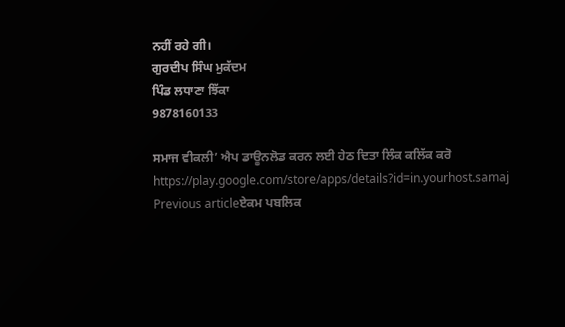ਨਹੀਂ ਰਹੇ ਗੀ।
ਗੁਰਦੀਪ ਸਿੰਘ ਮੁਕੱਦਮ
ਪਿੰਡ ਲਧਾਣਾ ਝਿੱਕਾ
9878160133

ਸਮਾਜ ਵੀਕਲੀ’ ਐਪ ਡਾਊਨਲੋਡ ਕਰਨ ਲਈ ਹੇਠ ਦਿਤਾ ਲਿੰਕ ਕਲਿੱਕ ਕਰੋ
https://play.google.com/store/apps/details?id=in.yourhost.samaj
Previous articleਏਕਮ ਪਬਲਿਕ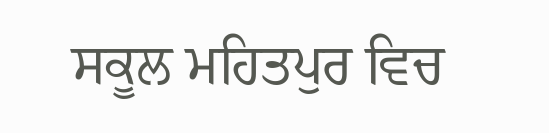ਸਕੂਲ ਮਹਿਤਪੁਰ ਵਿਚ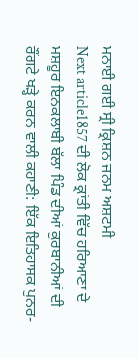ਮਨਾਈ ਗਈ ਸ੍ਰੀ ਕ੍ਰਿਸ਼ਨ ਜਨਮ ਅਸ਼ਟਮੀ
Next article1857 ਦੀ ਲੋਕ ਕ੍ਰਾਂਤੀ ਵਿੱਚ ਹਰਿਆਣਾ ਦੇ ਮਸ਼ਹੂਰ ਇਨਕਲਾਬੀ ਬੱਲਾ ਪਿੰਡ ਦੀਆਂ ਕੁਰਬਾਨੀਆਂ ਦੀ ਰੌਂਗਟੇ ਖੜ੍ਹੇ ਕਰਨ ਵਾਲੀ ਕਹਾਣੀ: ਇੱਕ ਇਤਿਹਾਸਕ ਪੁਨਰ-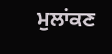ਮੁਲਾਂਕਣ